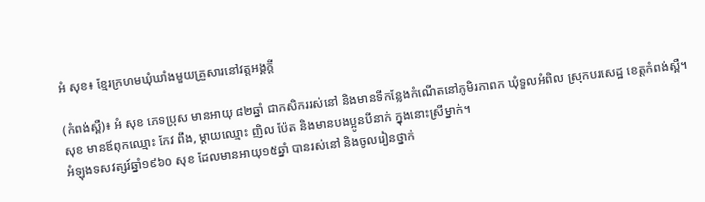អំ សុខ៖ ខ្មែរក្រហមឃុំឃាំងមួយគ្រួសារនៅវត្តអង្គក្តី

(កំពង់ស្ពឺ)៖ អំ សុខ ភេទប្រុស មានអាយុ ៨២ឆ្នាំ ជាកសិកររស់នៅ និងមានទីកន្លែងកំណើតនៅភូមិរកាពក ឃុំទួលអំពិល ស្រុកបរសេដ្ឋ ខេត្តកំពង់ស្ពឺ។ សុខ មានឪពុកឈ្មោះ កែវ ពឹង, ម្ដាយឈ្មោះ ញិល ប៉ែត និងមានបងប្អូនបីនាក់ ក្នុងនោះស្រីម្នាក់។
អំឡុងទសវត្សរ៍ឆ្នាំ១៩៦០ សុខ ដែលមានអាយុ១៥ឆ្នាំ បានរស់នៅ និងចូលរៀនថ្នាក់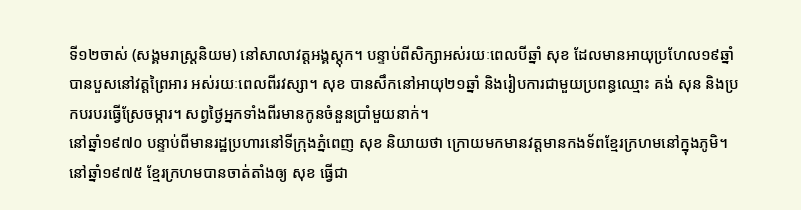ទី១២ចាស់ (សង្គមរាស្ត្រនិយម) នៅសាលាវត្តអង្គស្តុក។ បន្ទាប់ពីសិក្សាអស់រយៈពេលបីឆ្នាំ សុខ ដែលមានអាយុប្រហែល១៩ឆ្នាំ បានបួសនៅវត្តព្រៃអារ អស់រយៈពេលពីរវស្សា។ សុខ បានសឹកនៅអាយុ២១ឆ្នាំ និងរៀបការជាមួយប្រពន្ធឈ្មោះ គង់ សុន និងប្រកបរបរធ្វើស្រែចម្ការ។ សព្វថ្ងៃអ្នកទាំងពីរមានកូនចំនួនប្រាំមួយនាក់។
នៅឆ្នាំ១៩៧០ បន្ទាប់ពីមានរដ្ឋប្រហារនៅទីក្រុងភ្នំពេញ សុខ និយាយថា ក្រោយមកមានវត្តមានកងទ័ពខ្មែរក្រហមនៅក្នុងភូមិ។ នៅឆ្នាំ១៩៧៥ ខ្មែរក្រហមបានចាត់តាំងឲ្យ សុខ ធ្វើជា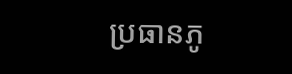ប្រធានភូ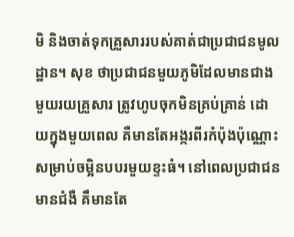មិ និងចាត់ទុកគ្រួសាររបស់គាត់ជាប្រជាជនមូលដ្ឋាន។ សុខ ថាប្រជាជនមួយភូមិដែលមានជាងមួយរយគ្រួសារ ត្រូវហូបចុកមិនគ្រប់គ្រាន់ ដោយក្នុងមួយពេល គឺមានតែអង្ករពីរកំប៉ុងប៉ុណ្ណោះ សម្រាប់ចម្អិនបបរមួយខ្ទះធំ។ នៅពេលប្រជាជនមានជំងឺ គឹមានតែ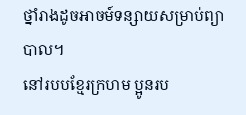ថ្នាំរាងដូចអាចម៍ទន្សាយសម្រាប់ព្យាបាល។
នៅរបបខ្មែរក្រហម ប្អូនរប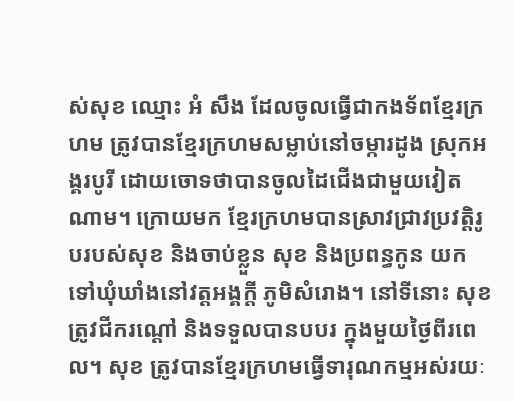ស់សុខ ឈ្មោះ អំ សឹង ដែលចូលធ្វើជាកងទ័ពខ្មែរក្រហម ត្រូវបានខ្មែរក្រហមសម្លាប់នៅចម្ការដូង ស្រុកអង្គរបូរី ដោយចោទថាបានចូលដៃជើងជាមួយវៀតណាម។ ក្រោយមក ខ្មែរក្រហមបានស្រាវជ្រាវប្រវត្តិរូបរបស់សុខ និងចាប់ខ្លួន សុខ និងប្រពន្ធកូន យកទៅឃុំឃាំងនៅវត្តអង្គក្តី ភូមិសំរោង។ នៅទីនោះ សុខ ត្រូវជីករណ្ដៅ និងទទួលបានបបរ ក្នុងមួយថ្ងៃពីរពេល។ សុខ ត្រូវបានខ្មែរក្រហមធ្វើទារុណកម្មអស់រយៈ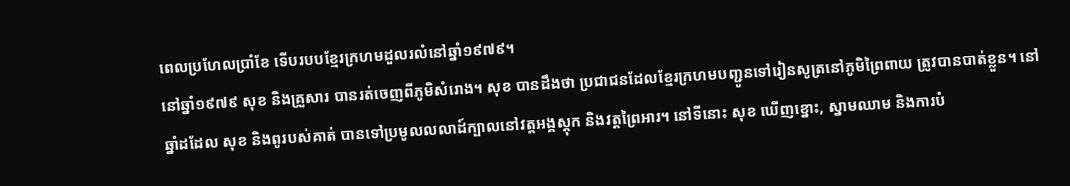ពេលប្រហែលប្រាំខែ ទើបរបបខ្មែរក្រហមដួលរលំនៅឆ្នាំ១៩៧៩។
នៅឆ្នាំ១៩៧៩ សុខ និងគ្រួសារ បានរត់ចេញពីភូមិសំរោង។ សុខ បានដឹងថា ប្រជាជនដែលខ្មែរក្រហមបញ្ជូនទៅរៀនសូត្រនៅភូមិព្រៃពាយ ត្រូវបានបាត់ខ្លួន។ នៅឆ្នាំដដែល សុខ និងពូរបស់គាត់ បានទៅប្រមូលលលាដ៍ក្បាលនៅវត្តអង្គស្តុក និងវត្តព្រៃអារ។ នៅទីនោះ សុខ ឃើញខ្នោះ, ស្នាមឈាម និងការបំ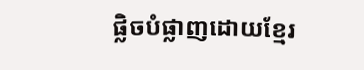ផ្លិចបំផ្លាញដោយខ្មែរ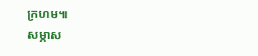ក្រហម៕
សម្ភាស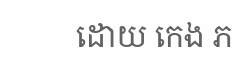ដោយ កេង ភ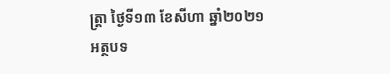ត្ត្រា ថ្ងៃទី១៣ ខែសីហា ឆ្នាំ២០២១
អត្ថបទ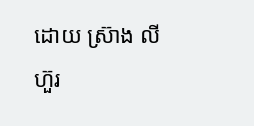ដោយ ស្រ៊ាង លីហ៊ួរ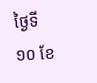ថ្ងៃទី១០ ខែ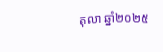តុលា ឆ្នាំ២០២៥